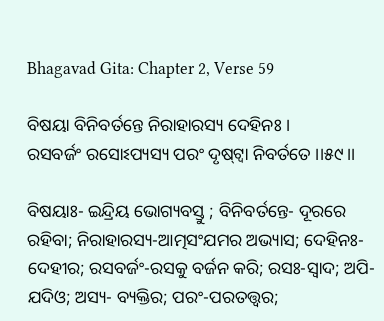Bhagavad Gita: Chapter 2, Verse 59

ବିଷୟା ବିନିବର୍ତନ୍ତେ ନିରାହାରସ୍ୟ ଦେହିନଃ ।
ରସବର୍ଜଂ ରସୋଽପ୍ୟସ୍ୟ ପରଂ ଦୃଷ୍‌ଟ୍ୱା ନିବର୍ତତେ ।।୫୯।।

ବିଷୟାଃ- ଇନ୍ଦ୍ରିୟ ଭୋଗ୍ୟବସ୍ତୁ ; ବିନିବର୍ତନ୍ତେ- ଦୂରରେ ରହିବା; ନିରାହାରସ୍ୟ-ଆତ୍ମସଂଯମର ଅଭ୍ୟାସ; ଦେହିନଃ-ଦେହୀର; ରସବର୍ଜଂ-ରସକୁ ବର୍ଜନ କରି; ରସଃ-ସ୍ୱାଦ; ଅପି-ଯଦିଓ; ଅସ୍ୟ- ବ୍ୟକ୍ତିର; ପରଂ-ପରତତ୍ତ୍ୱର;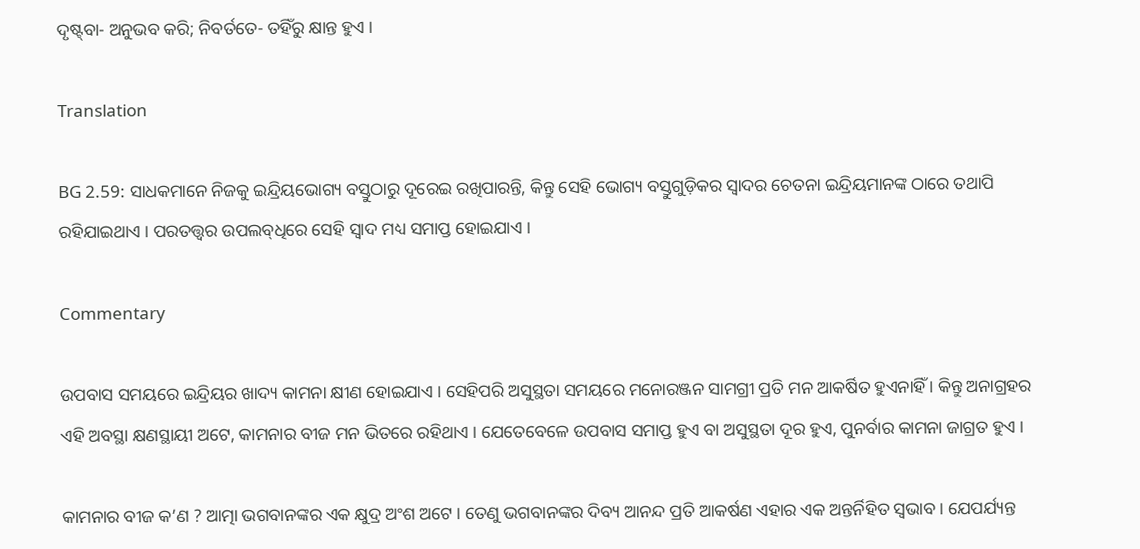ଦୃଷ୍ଟ୍‌ବା- ଅନୁଭବ କରି; ନିବର୍ତତେ- ତହିଁରୁ କ୍ଷାନ୍ତ ହୁଏ ।

Translation

BG 2.59: ସାଧକମାନେ ନିଜକୁ ଇନ୍ଦ୍ରିୟଭୋଗ୍ୟ ବସ୍ତୁଠାରୁ ଦୂରେଇ ରଖିପାରନ୍ତି, କିନ୍ତୁ ସେହି ଭୋଗ୍ୟ ବସ୍ତୁଗୁଡ଼ିକର ସ୍ୱାଦର ଚେତନା ଇନ୍ଦ୍ରିୟମାନଙ୍କ ଠାରେ ତଥାପି ରହିଯାଇଥାଏ । ପରତତ୍ତ୍ୱର ଉପଲବ୍‌ଧିରେ ସେହି ସ୍ୱାଦ ମଧ୍ୟ ସମାପ୍ତ ହୋଇଯାଏ ।

Commentary

ଉପବାସ ସମୟରେ ଇନ୍ଦ୍ରିୟର ଖାଦ୍ୟ କାମନା କ୍ଷୀଣ ହୋଇଯାଏ । ସେହିପରି ଅସୁସ୍ଥତା ସମୟରେ ମନୋରଞ୍ଜନ ସାମଗ୍ରୀ ପ୍ରତି ମନ ଆକର୍ଷିତ ହୁଏନାହିଁ । କିନ୍ତୁ ଅନାଗ୍ରହର ଏହି ଅବସ୍ଥା କ୍ଷଣସ୍ଥାୟୀ ଅଟେ, କାମନାର ବୀଜ ମନ ଭିତରେ ରହିଥାଏ । ଯେତେବେଳେ ଉପବାସ ସମାପ୍ତ ହୁଏ ବା ଅସୁସ୍ଥତା ଦୂର ହୁଏ, ପୁନର୍ବାର କାମନା ଜାଗ୍ରତ ହୁଏ ।

କାମନାର ବୀଜ କ’ଣ ? ଆତ୍ମା ଭଗବାନଙ୍କର ଏକ କ୍ଷୁଦ୍ର ଅଂଶ ଅଟେ । ତେଣୁ ଭଗବାନଙ୍କର ଦିବ୍ୟ ଆନନ୍ଦ ପ୍ରତି ଆକର୍ଷଣ ଏହାର ଏକ ଅନ୍ତର୍ନିହିତ ସ୍ୱଭାବ । ଯେପର୍ଯ୍ୟନ୍ତ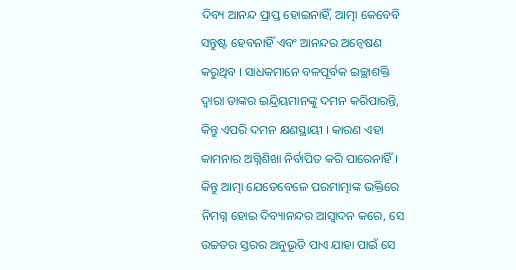ଦିବ୍ୟ ଆନନ୍ଦ ପ୍ରାପ୍ତ ହୋଇନାହିଁ, ଆତ୍ମା କେବେବି ସନ୍ତୁଷ୍ଟ ହେବନାହିଁ ଏବଂ ଆନନ୍ଦର ଅନ୍ୱେଷଣ କରୁଥିବ । ସାଧକମାନେ ବଳପୂର୍ବକ ଇଚ୍ଛାଶକ୍ତି ଦ୍ୱାରା ତାଙ୍କର ଇନ୍ଦ୍ରିୟମାନଙ୍କୁ ଦମନ କରିପାରନ୍ତି, କିନ୍ତୁ ଏପରି ଦମନ କ୍ଷଣସ୍ଥାୟୀ । କାରଣ ଏହା କାମନାର ଅଗ୍ନିଶିଖା ନିର୍ବାପିତ କରି ପାରେନାହିଁ । କିନ୍ତୁ ଆତ୍ମା ଯେତେବେଳେ ପରମାତ୍ମାଙ୍କ ଭକ୍ତିରେ ନିମଗ୍ନ ହୋଇ ଦିବ୍ୟାନନ୍ଦର ଆସ୍ୱାଦନ କରେ, ସେ ଉଚ୍ଚତର ସ୍ତରର ଅନୁଭୂତି ପାଏ ଯାହା ପାଇଁ ସେ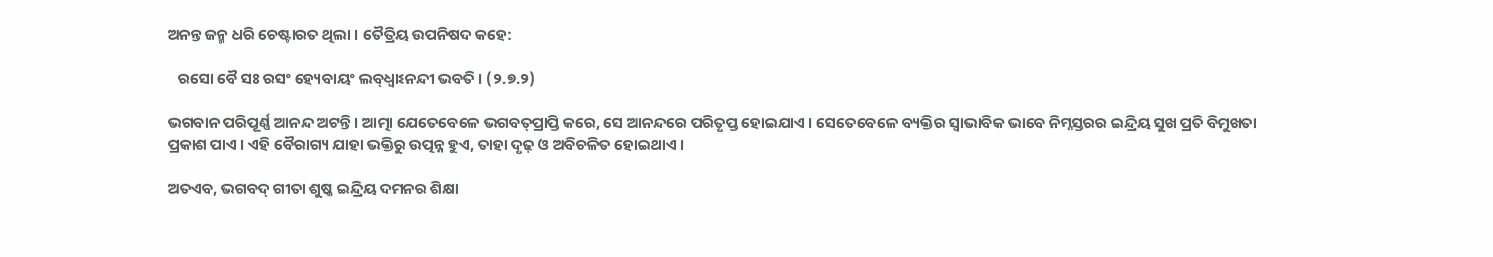ଅନନ୍ତ ଜନ୍ମ ଧରି ଚେଷ୍ଟାରତ ଥିଲା । ତୈତ୍ରିୟ ଉପନିଷଦ କହେ:

   ରସୋ ବୈ ସଃ ରସଂ ହ୍ୟେବାୟଂ ଲବ୍‌ଧ୍ୱାଽନନ୍ଦୀ ଭବତି । (୨.୭.୨)

ଭଗବାନ ପରିପୂର୍ଣ୍ଣ ଆନନ୍ଦ ଅଟନ୍ତି । ଆତ୍ମା ଯେତେବେଳେ ଭଗବତ୍‌ପ୍ରାପ୍ତି କରେ, ସେ ଆନନ୍ଦରେ ପରିତୃପ୍ତ ହୋଇଯାଏ । ସେତେବେଳେ ବ୍ୟକ୍ତିର ସ୍ୱାଭାବିକ ଭାବେ ନିମ୍ନସ୍ତରର ଇନ୍ଦ୍ରିୟ ସୁଖ ପ୍ରତି ବିମୁଖତା ପ୍ରକାଶ ପାଏ । ଏହି ବୈରାଗ୍ୟ ଯାହା ଭକ୍ତିରୁ ଉତ୍ପନ୍ନ ହୁଏ, ତାହା ଦୃଢ଼ ଓ ଅବିଚଳିତ ହୋଇଥାଏ ।

ଅତଏବ, ଭଗବଦ୍ ଗୀତା ଶୁଷ୍କ ଇନ୍ଦ୍ରିୟ ଦମନର ଶିକ୍ଷା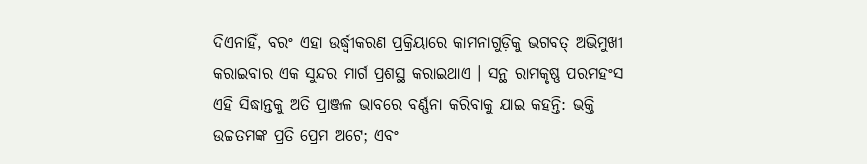ଦିଏନାହିଁ, ବରଂ ଏହା ଉର୍ଦ୍ଧ୍ୱୀକରଣ ପ୍ରକ୍ରିୟାରେ କାମନାଗୁଡ଼ିକୁ ଭଗବତ୍ ଅଭିମୁଖୀ କରାଇବାର ଏକ ସୁନ୍ଦର ମାର୍ଗ ପ୍ରଶସ୍ଥ କରାଇଥାଏ । ସନ୍ଥ ରାମକୃଷ୍ଣ ପରମହଂସ ଏହି ସିଦ୍ଧାନ୍ତକୁ ଅତି ପ୍ରାଞ୍ଜଳ ଭାବରେ ବର୍ଣ୍ଣନା କରିବାକୁ ଯାଇ କହନ୍ତି: ଭକ୍ତି ଉଚ୍ଚତମଙ୍କ ପ୍ରତି ପ୍ରେମ ଅଟେ; ଏବଂ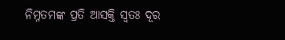ନିମ୍ନତମଙ୍କ ପ୍ରତି ଆସକ୍ତି ସ୍ୱତଃ ଦୂର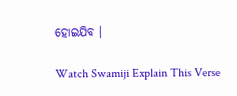ହୋଇଯିବ ।

Watch Swamiji Explain This Verse